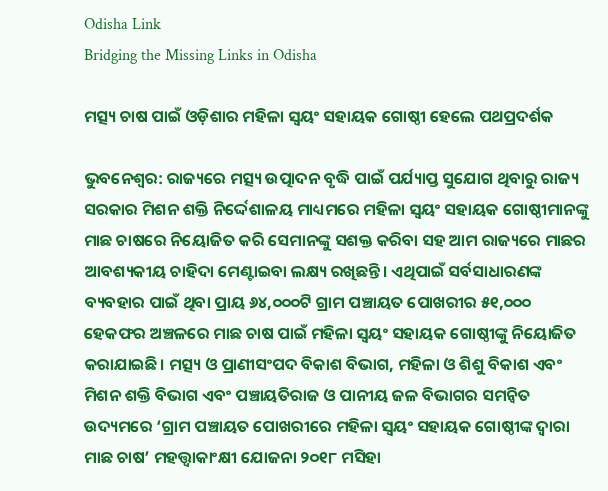Odisha Link
Bridging the Missing Links in Odisha

ମତ୍ସ୍ୟ ଚାଷ ପାଇଁ ଓଡ଼ିଶାର ମହିଳା ସ୍ୱୟଂ ସହାୟକ ଗୋଷ୍ଠୀ ହେଲେ ପଥପ୍ରଦର୍ଶକ

ଭୁବନେଶ୍ୱର: ରାଜ୍ୟରେ ମତ୍ସ୍ୟ ଉତ୍ପାଦନ ବୃଦ୍ଧି ପାଇଁ ପର୍ଯ୍ୟାପ୍ତ ସୁଯୋଗ ଥିବାରୁ ରାଜ୍ୟ ସରକାର ମିଶନ ଶକ୍ତି ନିର୍ଦ୍ଦେଶାଳୟ ମାଧ୍ୟମରେ ମହିଳା ସ୍ୱୟଂ ସହାୟକ ଗୋଷ୍ଠୀମାନଙ୍କୁ ମାଛ ଚାଷରେ ନିୟୋଜିତ କରି ସେମାନଙ୍କୁ ସଶକ୍ତ କରିବା ସହ ଆମ ରାଜ୍ୟରେ ମାଛର ଆବଶ୍ୟକୀୟ ଚାହିଦା ମେଣ୍ଟାଇବା ଲକ୍ଷ୍ୟ ରଖିଛନ୍ତି। ଏଥିପାଇଁ ସର୍ବସାଧାରଣଙ୍କ ବ୍ୟବହାର ପାଇଁ ଥିବା ପ୍ରାୟ ୬୪,୦୦୦ଟି ଗ୍ରାମ ପଞ୍ଚାୟତ ପୋଖରୀର ୫୧,୦୦୦ ହେକଫର ଅଞ୍ଚଳରେ ମାଛ ଚାଷ ପାଇଁ ମହିଳା ସ୍ୱୟଂ ସହାୟକ ଗୋଷ୍ଠୀଙ୍କୁ ନିୟୋଜିତ କରାଯାଇଛି। ମତ୍ସ୍ୟ ଓ ପ୍ରାଣୀସଂପଦ ବିକାଶ ବିଭାଗ, ମହିଳା ଓ ଶିଶୁ ବିକାଶ ଏବଂ ମିଶନ ଶକ୍ତି ବିଭାଗ ଏବଂ ପଞ୍ଚାୟତିରାଜ ଓ ପାନୀୟ ଜଳ ବିଭାଗର ସମନ୍ୱିତ ଉଦ୍ୟମରେ ‘ଗ୍ରାମ ପଞ୍ଚାୟତ ପୋଖରୀରେ ମହିଳା ସ୍ୱୟଂ ସହାୟକ ଗୋଷ୍ଠୀଙ୍କ ଦ୍ୱାରା ମାଛ ଚାଷ’ ମହତ୍ତ୍ୱାକାଂକ୍ଷୀ ଯୋଜନା ୨୦୧୮ ମସିହା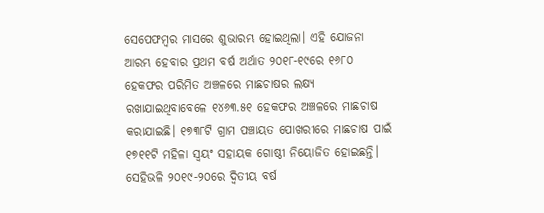ସେପେଫମ୍ବର ମାସରେ ଶୁଭାରମ୍ଭ ହୋଇଥିଲା। ଏହି ଯୋଜନା ଆରମ୍ଭ ହେବାର ପ୍ରଥମ ବର୍ଷ ଅର୍ଥାତ ୨୦୧୮-୧୯ରେ ୧୬୮୦ ହେକଫର ପରିମିତ ଅଞ୍ଚଳରେ ମାଛଚାଷର ଲକ୍ଷ୍ୟ ରଖାଯାଇଥିବାବେଳେ ୧୪୬୩.୫୧ ହେକଫର ଅଞ୍ଚଳରେ ମାଛଚାଷ କରାଯାଇଛି। ୧୭୩୮ଟି ଗ୍ରାମ ପଞ୍ଚାୟତ ପୋଖରୀରେ ମାଛଚାଷ ପାଇଁ ୧୭୧୧ଟି ମହିଳା ସ୍ୱୟଂ ସହାୟକ ଗୋଷ୍ଠୀ ନିୟୋଜିତ ହୋଇଛନ୍ତି। ସେହିଭଳି ୨୦୧୯-୨୦ରେ ଦ୍ୱିତୀୟ ବର୍ଷ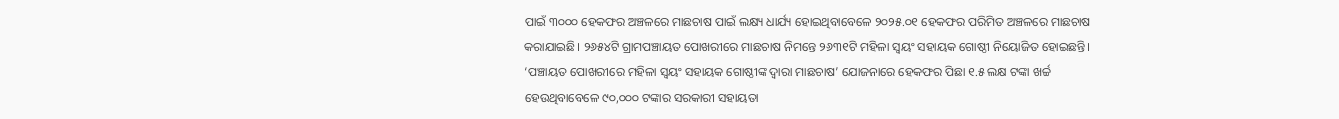ପାଇଁ ୩୦୦୦ ହେକଫର ଅଞ୍ଚଳରେ ମାଛଚାଷ ପାଇଁ ଲକ୍ଷ୍ୟ ଧାର୍ଯ୍ୟ ହୋଇଥିବାବେଳେ ୨୦୨୫.୦୧ ହେକଫର ପରିମିତ ଅଞ୍ଚଳରେ ମାଛଚାଷ କରାଯାଇଛି। ୨୬୫୪ଟି ଗ୍ରାମପଞ୍ଚାୟତ ପୋଖରୀରେ ମାଛଚାଷ ନିମନ୍ତେ ୨୬୩୧ଟି ମହିଳା ସ୍ୱୟଂ ସହାୟକ ଗୋଷ୍ଠୀ ନିୟୋଜିତ ହୋଇଛନ୍ତି। ‘ପଞ୍ଚାୟତ ପୋଖରୀରେ ମହିଳା ସ୍ୱୟଂ ସହାୟକ ଗୋଷ୍ଠୀଙ୍କ ଦ୍ୱାରା ମାଛଚାଷ’ ଯୋଜନାରେ ହେକଫର ପିଛା ୧.୫ ଲକ୍ଷ ଟଙ୍କା ଖର୍ଚ୍ଚ ହେଉଥିବାବେଳେ ୯୦,୦୦୦ ଟଙ୍କାର ସରକାରୀ ସହାୟତା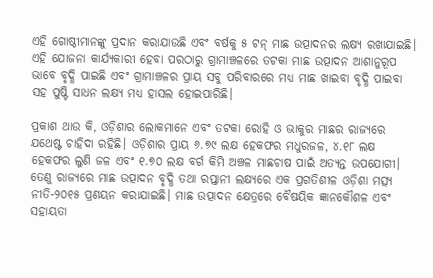ଏହି ଗୋଷ୍ଠୀମାନଙ୍କୁ ପ୍ରଦାନ କରାଯାଉଛି ଏବଂ ବର୍ଷକୁ ୫ ଟନ୍‌ ମାଛ ଉତ୍ପାଦନର ଲକ୍ଷ୍ୟ ରଖାଯାଇଛି। ଏହି ଯୋଜନା କାର୍ଯ୍ୟକାରୀ ହେବା ପରଠାରୁ ଗ୍ରାମାଞ୍ଚଳରେ ତଟକା ମାଛ ଉତ୍ପାଦନ ଆଶାନୁରୂପ ଭାବେ ବୃଦ୍ଧି ପାଇଛି ଏବଂ ଗ୍ରାମାଞ୍ଚଳର ପ୍ରାୟ ସବୁ ପରିବାରରେ ମଧ୍ୟ ମାଛ ଖାଇବା ବୃଦ୍ଧି ପାଇବା ସହ ପୁଷ୍ଟି ସାଧନ ଲକ୍ଷ୍ୟ ମଧ୍ୟ ହାସଲ ହୋଇପାରିଛି।

ପ୍ରକାଶ ଥାଉ କି, ଓଡ଼ିଶାର ଲୋକମାନେ ଏବଂ ତଟକା ରୋହି ଓ ଭାକୁର ମାଛର ରାଜ୍ୟରେ ଯଥେଷ୍ଟ ଚାହିଦା ରହିଛି। ଓଡ଼ିଶାର ପ୍ରାୟ ୬.୭୯ ଲକ୍ଷ ହେକଫର ମଧୁରଜଳ, ୪.୧୮ ଲକ୍ଷ ହେକଫର ଲୁଣି ଜଳ ଏବଂ ୧.୭୦ ଲକ୍ଷ ବର୍ଗ କିମି ଅଞ୍ଚଳ ମାଛଚାଷ ପାଇଁ ଅତ୍ୟନ୍ତ ଉପଯୋଗୀ। ତେଣୁ ରାଜ୍ୟରେ ମାଛ ଉତ୍ପାଦନ ବୃଦ୍ଧି ତଥା ରପ୍ତାନୀ ଲକ୍ଷ୍ୟରେ ଏକ ପ୍ରଗତିଶୀଳ ଓଡ଼ିଶା ମତ୍ସ୍ୟ ନୀତି-୨୦୧୫ ପ୍ରଣୟନ କରାଯାଇଛି। ମାଛ ଉତ୍ପାଦନ କ୍ଷେତ୍ରରେ ବୈଷୟିକ ଜ୍ଞାନକୌଶଳ ଏବଂ ସହାୟତା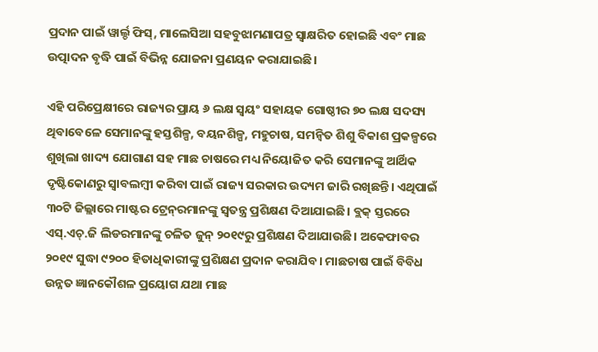ପ୍ରଦାନ ପାଇଁ ୱାର୍ଲ୍ଡ ଫିସ୍‌, ମାଲେସିଆ ସହବୁଝାମଣାପତ୍ର ସ୍ୱାକ୍ଷରିତ ହୋଇଛି ଏବଂ ମାଛ ଉତ୍ପାଦନ ବୃଦ୍ଧି ପାଇଁ ବିଭିନ୍ନ ଯୋଜନା ପ୍ରଣୟନ କରାଯାଇଛି।

ଏହି ପରିପ୍ରେକ୍ଷୀରେ ରାଜ୍ୟର ପ୍ରାୟ ୬ ଲକ୍ଷ ସ୍ୱୟଂ ସହାୟକ ଗୋଷ୍ଠୀର ୭୦ ଲକ୍ଷ ସଦସ୍ୟ ଥିବାବେଳେ ସେମାନଙ୍କୁ ହସ୍ତଶିଳ୍ପ, ବୟନଶିଳ୍ପ, ମହୁଚାଷ, ସମନ୍ୱିତ ଶିଶୁ ବିକାଶ ପ୍ରକଳ୍ପରେ ଶୁଖିଲା ଖାଦ୍ୟ ଯୋଗାଣ ସହ ମାଛ ଚାଷରେ ମଧ୍ୟ ନିୟୋଜିତ କରି ସେମାନଙ୍କୁ ଆର୍ଥିକ ଦୃଷ୍ଟିକୋଣରୁ ସ୍ୱାବଲମ୍ବୀ କରିବା ପାଇଁ ରାଜ୍ୟ ସରକାର ଉଦ୍ୟମ ଜାରି ରଖିଛନ୍ତି। ଏଥିପାଇଁ ୩୦ଟି ଜିଲ୍ଲାରେ ମାଷ୍ଟର ଟ୍ରେନ୍‌ରମାନଙ୍କୁ ସ୍ୱତନ୍ତ୍ର ପ୍ରଶିକ୍ଷଣ ଦିଆଯାଇଛି। ବ୍ଲକ୍‌ ସ୍ତରରେ ଏସ୍‌.ଏଚ୍‌.ଜି ଲିଡରମାନଙ୍କୁ ଚଳିତ ଜୁନ୍‌ ୨୦୧୯ରୁ ପ୍ରଶିକ୍ଷଣ ଦିଆଯାଉଛି। ଅକେଫାବର ୨୦୧୯ ସୁଦ୍ଧା ୯୨୦୦ ହିତାଧିକାରୀଙ୍କୁ ପ୍ରଶିକ୍ଷଣ ପ୍ରଦାନ କରାଯିବ। ମାଛଚାଷ ପାଇଁ ବିବିଧ ଉନ୍ନତ ଜ୍ଞାନକୌଶଳ ପ୍ରୟୋଗ ଯଥା ମାଛ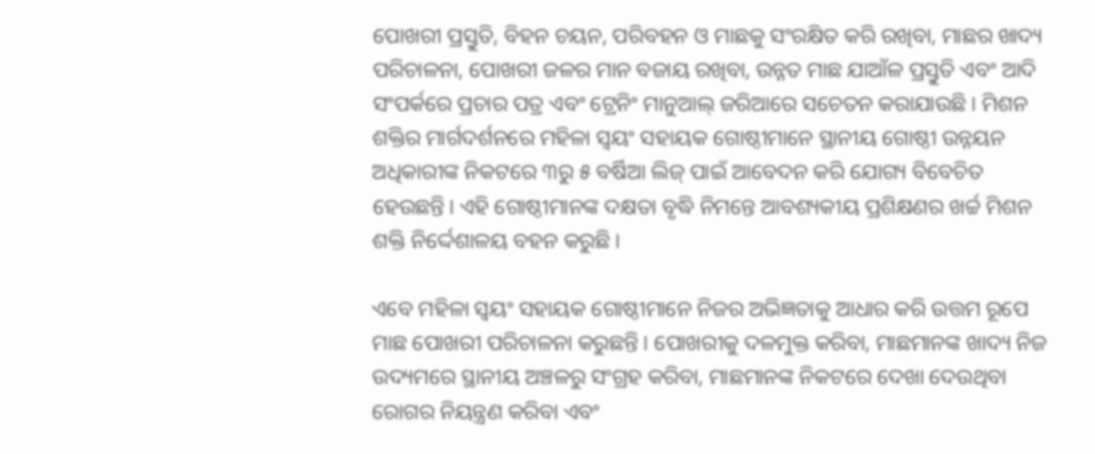ପୋଖରୀ ପ୍ରସ୍ତୁତି, ବିହନ ଚୟନ, ପରିବହନ ଓ ମାଛକୁ ସଂରକ୍ଷିତ କରି ରଖିବା, ମାଛର ଖାଦ୍ୟ ପରିଚାଳନା, ପୋଖରୀ ଜଳର ମାନ ବଜାୟ ରଖିବା, ଉନ୍ନତ ମାଛ ଯାଆଁଳ ପ୍ରସ୍ତୁତି ଏବଂ ଆଦି ସଂପର୍କରେ ପ୍ରଚାର ପତ୍ର ଏବଂ ଟ୍ରେନିଂ ମାନୁଆଲ୍‌ ଜରିଆରେ ସଚେତନ କରାଯାଉଛି। ମିଶନ ଶକ୍ତିର ମାର୍ଗଦର୍ଶନରେ ମହିଳା ସ୍ୱୟଂ ସହାୟକ ଗୋଷ୍ଠୀମାନେ ସ୍ଥାନୀୟ ଗୋଷ୍ଠୀ ଉନ୍ନୟନ ଅଧିକାରୀଙ୍କ ନିକଟରେ ୩ରୁ ୫ ବର୍ଷିଆ ଲିଜ୍‌ ପାଇଁ ଆବେଦନ କରି ଯୋଗ୍ୟ ବିବେଚିତ ହେଉଛନ୍ତି। ଏହି ଗୋଷ୍ଠୀମାନଙ୍କ ଦକ୍ଷତା ବୃଦ୍ଧି ନିମନ୍ତେ ଆବଶ୍ୟକୀୟ ପ୍ରଶିକ୍ଷଣର ଖର୍ଚ୍ଚ ମିଶନ ଶକ୍ତି ନିର୍ଦ୍ଦେଶାଳୟ ବହନ କରୁଛି।

ଏବେ ମହିଳା ସ୍ୱୟଂ ସହାୟକ ଗୋଷ୍ଠୀମାନେ ନିଜର ଅଭିଜ୍ଞତାକୁ ଆଧାର କରି ଉତ୍ତମ ରୂପେ ମାଛ ପୋଖରୀ ପରିଚାଳନା କରୁଛନ୍ତି। ପୋଖରୀକୁ ଦଳମୁକ୍ତ କରିବା, ମାଛମାନଙ୍କ ଖାଦ୍ୟ ନିଜ ଉଦ୍ୟମରେ ସ୍ଥାନୀୟ ଅଞ୍ଚଳରୁ ସଂଗ୍ରହ କରିବା, ମାଛମାନଙ୍କ ନିକଟରେ ଦେଖା ଦେଉଥିବା ରୋଗର ନିୟନ୍ତ୍ରଣ କରିବା ଏବଂ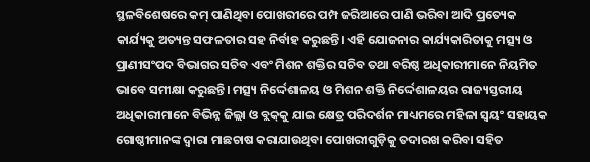ସ୍ଥଳବିଶେଷରେ କମ୍‌ ପାଣିଥିବା ପୋଖରୀରେ ପମ୍ପ ଜରିଆରେ ପାଣି ଭରିବା ଆଦି ପ୍ରତ୍ୟେକ କାର୍ଯ୍ୟକୁ ଅତ୍ୟନ୍ତ ସଫଳତାର ସହ ନିର୍ବାହ କରୁଛନ୍ତି। ଏହି ଯୋଜନାର କାର୍ଯ୍ୟକାରିତାକୁ ମତ୍ସ୍ୟ ଓ ପ୍ରାଣୀସଂପଦ ବିଭାଗର ସଚିବ ଏବଂ ମିଶନ ଶକ୍ତିର ସଚିବ ତଥା ବରିଷ୍ଠ ଅଧିକାରୀମାନେ ନିୟମିତ ଭାବେ ସମୀକ୍ଷା କରୁଛନ୍ତି। ମତ୍ସ୍ୟ ନିର୍ଦ୍ଦେଶାଳୟ ଓ ମିଶନ ଶକ୍ତି ନିର୍ଦ୍ଦେଶାଳୟର ରାଜ୍ୟସ୍ତରୀୟ ଅଧିକାରୀମାନେ ବିଭିନ୍ନ ଜିଲ୍ଲା ଓ ବ୍ଲକ୍‌କୁ ଯାଇ କ୍ଷେତ୍ର ପରିଦର୍ଶନ ମାଧ୍ୟମରେ ମହିଳା ସ୍ୱୟଂ ସହାୟକ ଗୋଷ୍ଠୀମାନଙ୍କ ଦ୍ୱାରା ମାଛଚାଷ କରାଯାଉଥିବା ପୋଖରୀଗୁଡ଼ିକୁ ତଦାରଖ କରିବା ସହିତ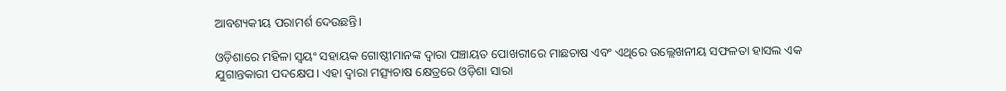ଆବଶ୍ୟକୀୟ ପରାମର୍ଶ ଦେଉଛନ୍ତି।

ଓଡ଼ିଶାରେ ମହିଳା ସ୍ୱୟଂ ସହାୟକ ଗୋଷ୍ଠୀମାନଙ୍କ ଦ୍ୱାରା ପଞ୍ଚାୟତ ପୋଖରୀରେ ମାଛଚାଷ ଏବଂ ଏଥିରେ ଉଲ୍ଲେଖନୀୟ ସଫଳତା ହାସଲ ଏକ ଯୁଗାନ୍ତକାରୀ ପଦକ୍ଷେପ। ଏହା ଦ୍ୱାରା ମତ୍ସ୍ୟଚାଷ କ୍ଷେତ୍ରରେ ଓଡ଼ିଶା ସାରା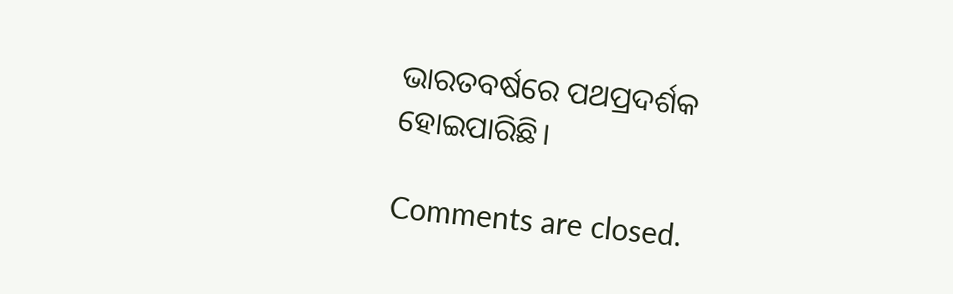ଭାରତବର୍ଷରେ ପଥପ୍ରଦର୍ଶକ ହୋଇପାରିଛି।

Comments are closed.